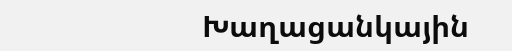Խաղացանկային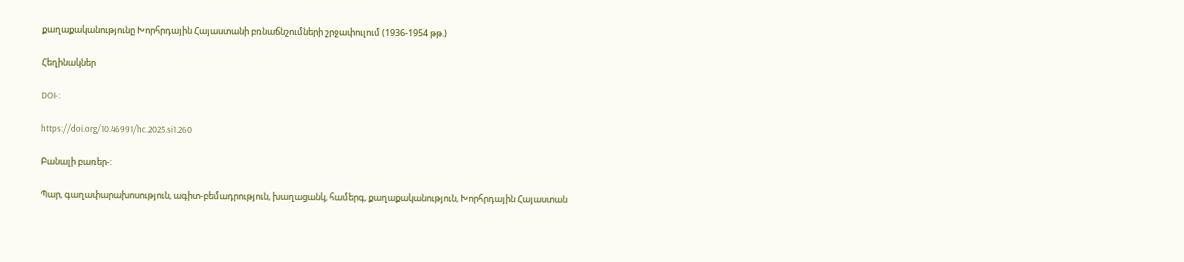քաղաքականությունը Խորհրդային Հայաստանի բռնաճնշումների շրջափուլում (1936-1954 թթ.)

Հեղինակներ

DOI-:

https://doi.org/10.46991/hc.2025.si1.260

Բանալի բառեր-:

Պար, գաղափարախոսություն, ագիտ-բեմադրություն, խաղացանկ, համերգ, քաղաքականություն, Խորհրդային Հայաստան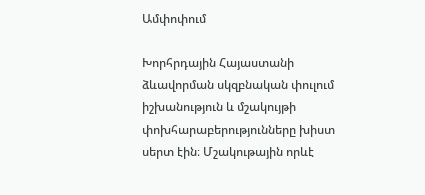Ամփոփում

Խորհրդային Հայաստանի ձևավորման սկզբնական փուլում իշխանություն և մշակույթի փոխհարաբերությունները խիստ սերտ էին։ Մշակութային որևէ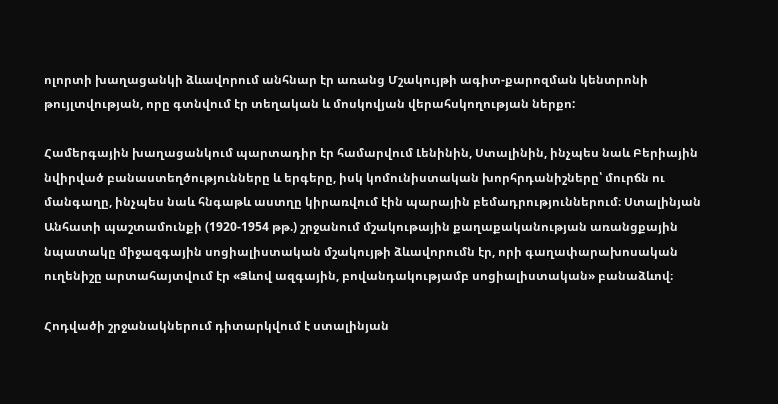ոլորտի խաղացանկի ձևավորում անհնար էր առանց Մշակույթի ագիտ-քարոզման կենտրոնի թույլտվության, որը գտնվում էր տեղական և մոսկովյան վերահսկողության ներքո:

Համերգային խաղացանկում պարտադիր էր համարվում Լենինին, Ստալինին, ինչպես նաև Բերիային նվիրված բանաստեղծությունները և երգերը, իսկ կոմունիստական խորհրդանիշները՝ մուրճն ու մանգաղը, ինչպես նաև հնգաթև աստղը կիրառվում էին պարային բեմադրություններում։ Ստալինյան Անհատի պաշտամունքի (1920-1954 թթ.) շրջանում մշակութային քաղաքականության առանցքային նպատակը միջազգային սոցիալիստական մշակույթի ձևավորումն էր, որի գաղափարախոսական ուղենիշը արտահայտվում էր «Ձևով ազգային, բովանդակությամբ սոցիալիստական» բանաձևով։

Հոդվածի շրջանակներում դիտարկվում է ստալինյան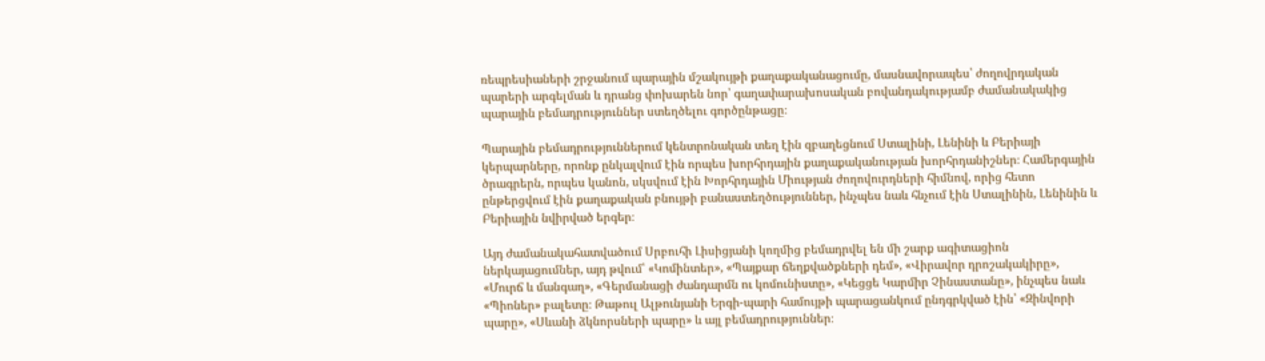ռեպրեսիաների շրջանում պարային մշակույթի քաղաքականացումը, մասնավորապես՝ ժողովրդական պարերի արգելման և դրանց փոխարեն նոր՝ գաղափարախոսական բովանդակությամբ ժամանակակից պարային բեմադրություններ ստեղծելու գործընթացը։

Պարային բեմադրություններում կենտրոնական տեղ էին զբաղեցնում Ստալինի, Լենինի և Բերիայի կերպարները, որոնք ընկալվում էին որպես խորհրդային քաղաքականության խորհրդանիշներ։ Համերգային ծրագրերն, որպես կանոն, սկսվում էին Խորհրդային Միության ժողովուրդների հիմնով, որից հետո ընթերցվում էին քաղաքական բնույթի բանաստեղծություններ, ինչպես նաև հնչում էին Ստալինին, Լենինին և Բերիային նվիրված երգեր։

Այդ ժամանակահատվածում Սրբուհի Լիսիցյանի կողմից բեմադրվել են մի շարք ագիտացիոն ներկայացումներ, այդ թվում՝ «Կոմինտեր», «Պայքար ճեղքվածքների դեմ», «Վիրավոր դրոշակակիրը», «Մուրճ և մանգաղ», «Գերմանացի ժանդարմն ու կոմունիստը», «Կեցցե Կարմիր Չինաստանը», ինչպես նաև «Պիոներ» բալետը։ Թաթուլ Ալթունյանի Երգի-պարի համույթի պարացանկում ընդգրկված էին՝ «Զինվորի պարը», «Սևանի ձկնորսների պարը» և այլ բեմադրություններ։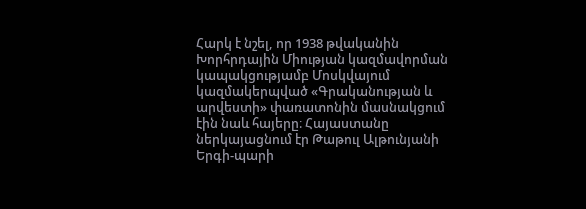Հարկ է նշել, որ 1938 թվականին Խորհրդային Միության կազմավորման կապակցությամբ Մոսկվայում կազմակերպված «Գրականության և արվեստի» փառատոնին մասնակցում էին նաև հայերը։ Հայաստանը ներկայացնում էր Թաթուլ Ալթունյանի Երգի-պարի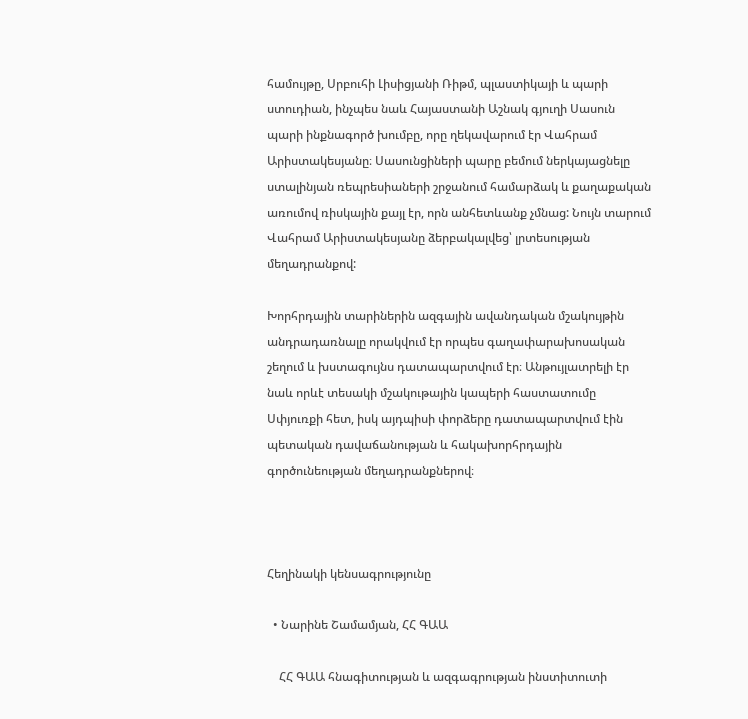համույթը, Սրբուհի Լիսիցյանի Ռիթմ, պլաստիկայի և պարի ստուդիան, ինչպես նաև Հայաստանի Աշնակ գյուղի Սասուն պարի ինքնագործ խումբը, որը ղեկավարում էր Վահրամ Արիստակեսյանը։ Սասունցիների պարը բեմում ներկայացնելը ստալինյան ռեպրեսիաների շրջանում համարձակ և քաղաքական առումով ռիսկային քայլ էր, որն անհետևանք չմնաց: Նույն տարում Վահրամ Արիստակեսյանը ձերբակալվեց՝ լրտեսության մեղադրանքով:

Խորհրդային տարիներին ազգային ավանդական մշակույթին անդրադառնալը որակվում էր որպես գաղափարախոսական շեղում և խստագույնս դատապարտվում էր։ Անթույլատրելի էր նաև որևէ տեսակի մշակութային կապերի հաստատումը Սփյուռքի հետ, իսկ այդպիսի փորձերը դատապարտվում էին պետական դավաճանության և հակախորհրդային գործունեության մեղադրանքներով։



Հեղինակի կենսագրությունը

  • Նարինե Շամամյան, ՀՀ ԳԱԱ

    ՀՀ ԳԱԱ հնագիտության և ազգագրության ինստիտուտի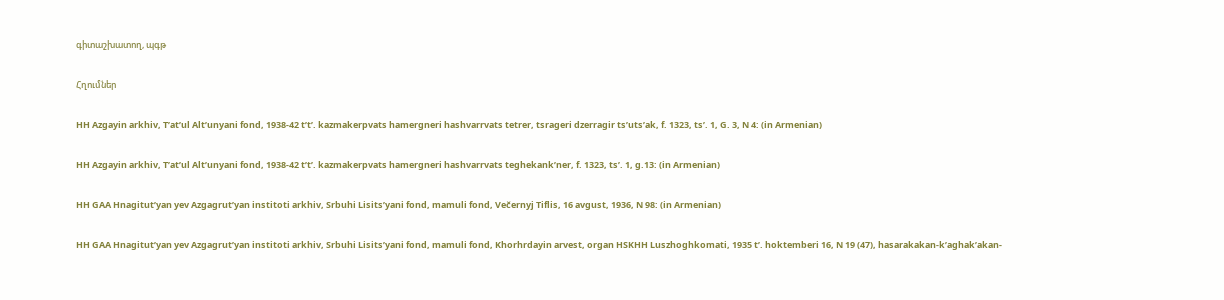գիտաշխատող, պգթ

Հղումներ

HH Azgayin arkhiv, T’at’ul Alt’unyani fond, 1938-42 t’t’. kazmakerpvats hamergneri hashvarrvats tetrer, tsrageri dzerragir ts’uts’ak, f. 1323, ts’. 1, G. 3, N 4: (in Armenian)

HH Azgayin arkhiv, T’at’ul Alt’unyani fond, 1938-42 t’t’. kazmakerpvats hamergneri hashvarrvats teghekank’ner, f. 1323, ts’. 1, g.13: (in Armenian)

HH GAA Hnagitut’yan yev Azgagrut’yan institoti arkhiv, Srbuhi Lisits’yani fond, mamuli fond, Večernyj Tiflis, 16 avgust, 1936, N 98: (in Armenian)

HH GAA Hnagitut’yan yev Azgagrut’yan institoti arkhiv, Srbuhi Lisits’yani fond, mamuli fond, Khorhrdayin arvest, organ HSKHH Luszhoghkomati, 1935 t’. hoktemberi 16, N 19 (47), hasarakakan-k’aghak’akan-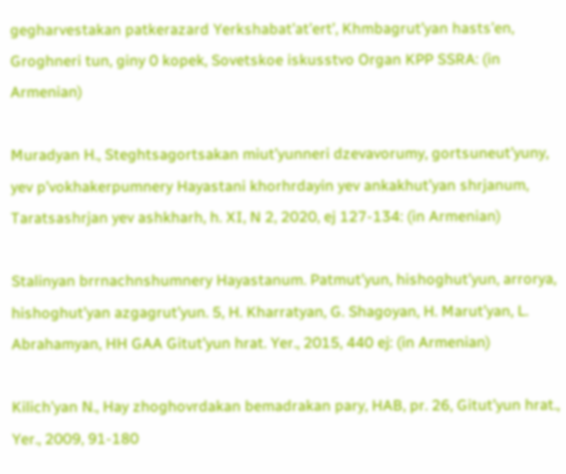gegharvestakan patkerazard Yerkshabat’at’ert’, Khmbagrut’yan hasts’en, Groghneri tun, giny 0 kopek, Sovetskoe iskusstvo Organ KPP SSRA: (in Armenian)

Muradyan H., Steghtsagortsakan miut’yunneri dzevavorumy, gortsuneut’yuny, yev p’vokhakerpumnery Hayastani khorhrdayin yev ankakhut’yan shrjanum, Taratsashrjan yev ashkharh, h. XI, N 2, 2020, ej 127-134: (in Armenian)

Stalinyan brrnachnshumnery Hayastanum. Patmut’yun, hishoghut’yun, arrorya, hishoghut’yan azgagrut’yun. 5, H. Kharratyan, G. Shagoyan, H. Marut’yan, L. Abrahamyan, HH GAA Gitut’yun hrat. Yer., 2015, 440 ej: (in Armenian)

Kilich’yan N., Hay zhoghovrdakan bemadrakan pary, HAB, pr. 26, Gitut’yun hrat., Yer., 2009, 91-180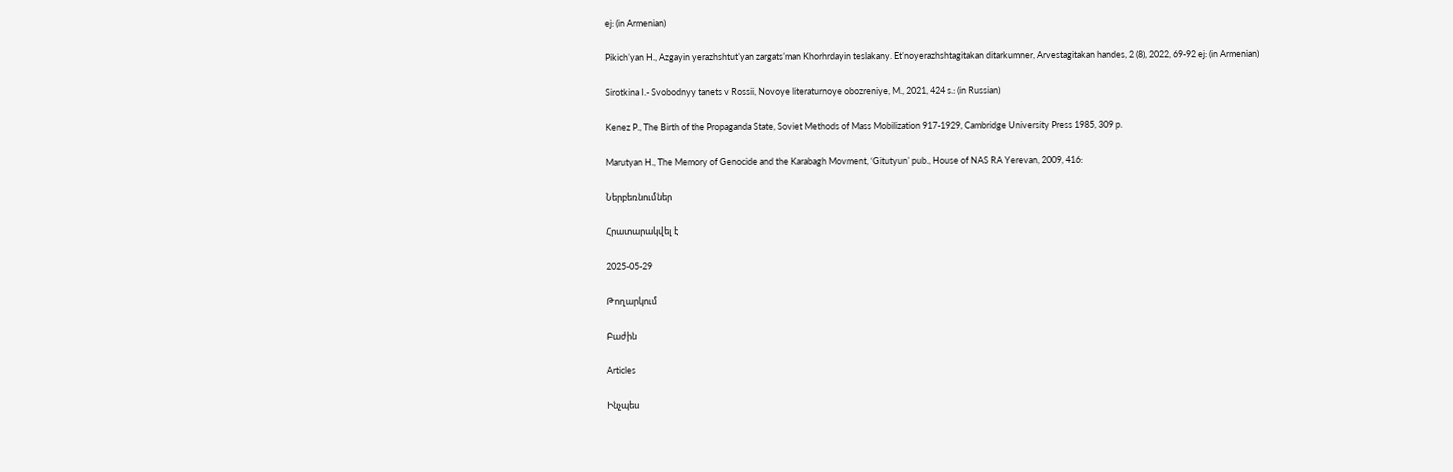ej: (in Armenian)

Pikich’yan H., Azgayin yerazhshtut’yan zargats’man Khorhrdayin teslakany. Et’noyerazhshtagitakan ditarkumner, Arvestagitakan handes, 2 (8), 2022, 69-92 ej: (in Armenian)

Sirotkina I.- Svobodnyy tanets v Rossii, Novoye literaturnoye obozreniye, M., 2021, 424 s.: (in Russian)

Kenez P., The Birth of the Propaganda State, Soviet Methods of Mass Mobilization 917-1929, Cambridge University Press 1985, 309 p.

Marutyan H., The Memory of Genocide and the Karabagh Movment, ‘Gitutyun’ pub., House of NAS RA Yerevan, 2009, 416:

Ներբեռնումներ

Հրատարակվել է

2025-05-29

Թողարկում

Բաժին

Articles

Ինչպես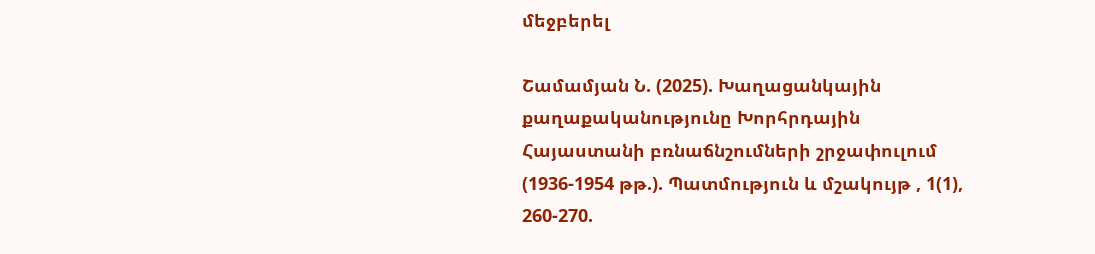մեջբերել

Շամամյան Ն. (2025). Խաղացանկային քաղաքականությունը Խորհրդային Հայաստանի բռնաճնշումների շրջափուլում (1936-1954 թթ.). Պատմություն և մշակույթ , 1(1), 260-270.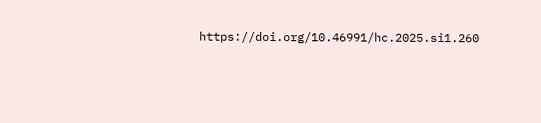https://doi.org/10.46991/hc.2025.si1.260